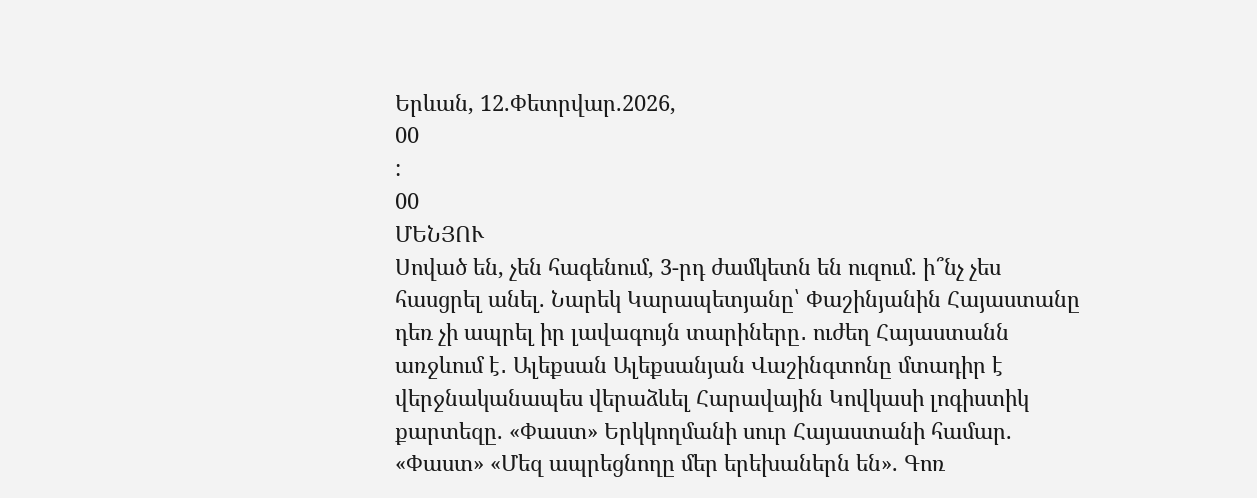Երևան, 12.Փետրվար.2026,
00
:
00
ՄԵՆՅՈՒ
Սոված են, չեն հագենում, 3-րդ ժամկետն են ուզում. ի՞նչ չես հասցրել անել. Նարեկ Կարապետյանը՝ Փաշինյանին Հայաստանը դեռ չի ապրել իր լավագույն տարիները․ ուժեղ Հայաստանն առջևում է․ Ալեքսան Ալեքսանյան Վաշինգտոնը մտադիր է վերջնականապես վերաձևել Հարավային Կովկասի լոգիստիկ քարտեզը. «Փաստ» Երկկողմանի սուր Հայաստանի համար. «Փաստ» «Մեզ ապրեցնողը մեր երեխաներն են». Գոռ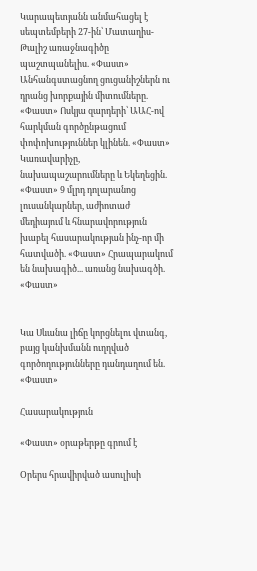Կարապետյանն անմահացել է սեպտեմբերի 27-ին՝ Մատաղիս-Թալիշ առաջնագիծը պաշտպանելիս. «Փաստ» Անհանգստացնող ցուցանիշներն ու դրանց խորքային միտումները. «Փաստ» Ոսկյա զարդերի՝ ԱԱՀ-ով հարկման գործընթացում փոփոխություններ կլինեն. «Փաստ» Կառավարիչը, նախապաշարումները և Եկեղեցին. «Փաստ» 9 մլրդ դոլարանոց լուսանկարներ, աժիոտաժ մեդիայում և հնարավորություն խաբել հասարակության ինչ-որ մի հատվածի. «Փաստ» Հրապարակում են նախագիծ... առանց նախագծի. «Փաստ»


Կա Սևանա լիճը կորցնելու վտանգ, բայց կանխմանն ուղղված գործողությունները դանդաղում են. «Փաստ»

Հասարակություն

«Փաստ» օրաթերթը գրում է

Օրերս հրավիրված ասուլիսի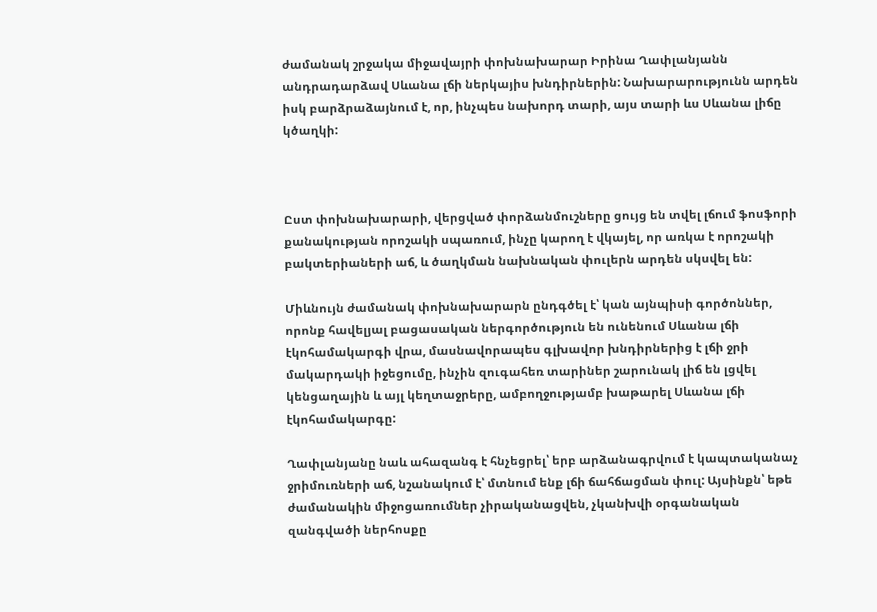ժամանակ շրջակա միջավայրի փոխնախարար Իրինա Ղափլանյանն անդրադարձավ Սևանա լճի ներկայիս խնդիրներին: Նախարարությունն արդեն իսկ բարձրաձայնում է, որ, ինչպես նախորդ տարի, այս տարի ևս Սևանա լիճը կծաղկի:



Ըստ փոխնախարարի, վերցված փորձանմուշները ցույց են տվել լճում ֆոսֆորի քանակության որոշակի սպառում, ինչը կարող է վկայել, որ առկա է որոշակի բակտերիաների աճ, և ծաղկման նախնական փուլերն արդեն սկսվել են:

Միևնույն ժամանակ փոխնախարարն ընդգծել է՝ կան այնպիսի գործոններ, որոնք հավելյալ բացասական ներգործություն են ունենում Սևանա լճի էկոհամակարգի վրա, մասնավորապես գլխավոր խնդիրներից է լճի ջրի մակարդակի իջեցումը, ինչին զուգահեռ տարիներ շարունակ լիճ են լցվել կենցաղային և այլ կեղտաջրերը, ամբողջությամբ խաթարել Սևանա լճի էկոհամակարգը:

Ղափլանյանը նաև ահազանգ է հնչեցրել՝ երբ արձանագրվում է կապտականաչ ջրիմուռների աճ, նշանակում է՝ մտնում ենք լճի ճահճացման փուլ: Այսինքն՝ եթե ժամանակին միջոցառումներ չիրականացվեն, չկանխվի օրգանական զանգվածի ներհոսքը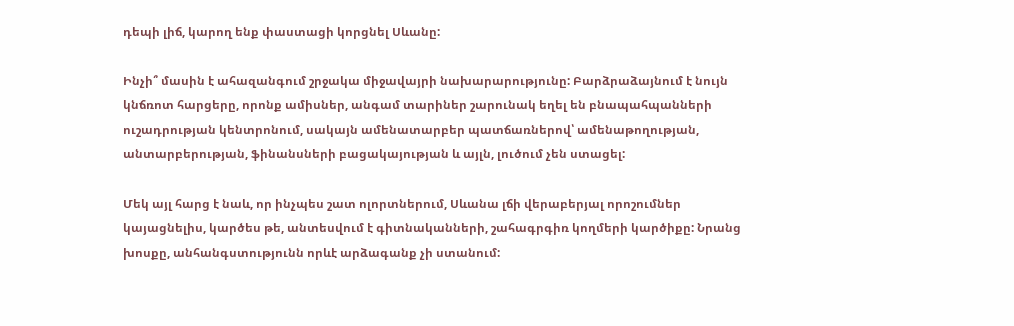դեպի լիճ, կարող ենք փաստացի կորցնել Սևանը:

Ինչի՞ մասին է ահազանգում շրջակա միջավայրի նախարարությունը: Բարձրաձայնում է նույն կնճռոտ հարցերը, որոնք ամիսներ, անգամ տարիներ շարունակ եղել են բնապահպանների ուշադրության կենտրոնում, սակայն ամենատարբեր պատճառներով՝ ամենաթողության, անտարբերության, ֆինանսների բացակայության և այլն, լուծում չեն ստացել:

Մեկ այլ հարց է նաև, որ ինչպես շատ ոլորտներում, Սևանա լճի վերաբերյալ որոշումներ կայացնելիս, կարծես թե, անտեսվում է գիտնականների, շահագրգիռ կողմերի կարծիքը: Նրանց խոսքը, անհանգստությունն որևէ արձագանք չի ստանում: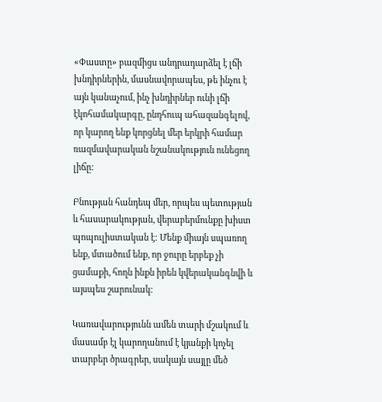«Փաստը» բազմիցս անդրադարձել է լճի խնդիրներին, մասնավորապես, թե ինչու է այն կանաչում, ինչ խնդիրներ ունի լճի էկոհամակարգը, ընդհուպ ահազանգելով, որ կարող ենք կորցնել մեր երկրի համար ռազմավարական նշանակություն ունեցող լիճը:

Բնության հանդեպ մեր, որպես պետության և հասարակության, վերաբերմունքը խիստ պոպուլիստական է: Մենք միայն սպառող ենք, մտածում ենք, որ ջուրը երբեք չի ցամաքի, հողն ինքն իրեն կվերականգնվի և այսպես շարունակ:

Կառավարությունն ամեն տարի մշակում և մասամբ էլ կարողանում է կյանքի կոչել տարբեր ծրագրեր, սակայն սայլը մեծ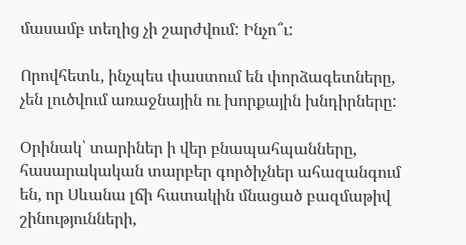մասամբ տեղից չի շարժվում: Ինչո՞ւ:

Որովհետև, ինչպես փաստում են փորձագետները, չեն լուծվում առաջնային ու խորքային խնդիրները:

Օրինակ՝ տարիներ ի վեր բնապահպանները, հասարակական տարբեր գործիչներ ահազանգում են, որ Սևանա լճի հատակին մնացած բազմաթիվ շինությունների,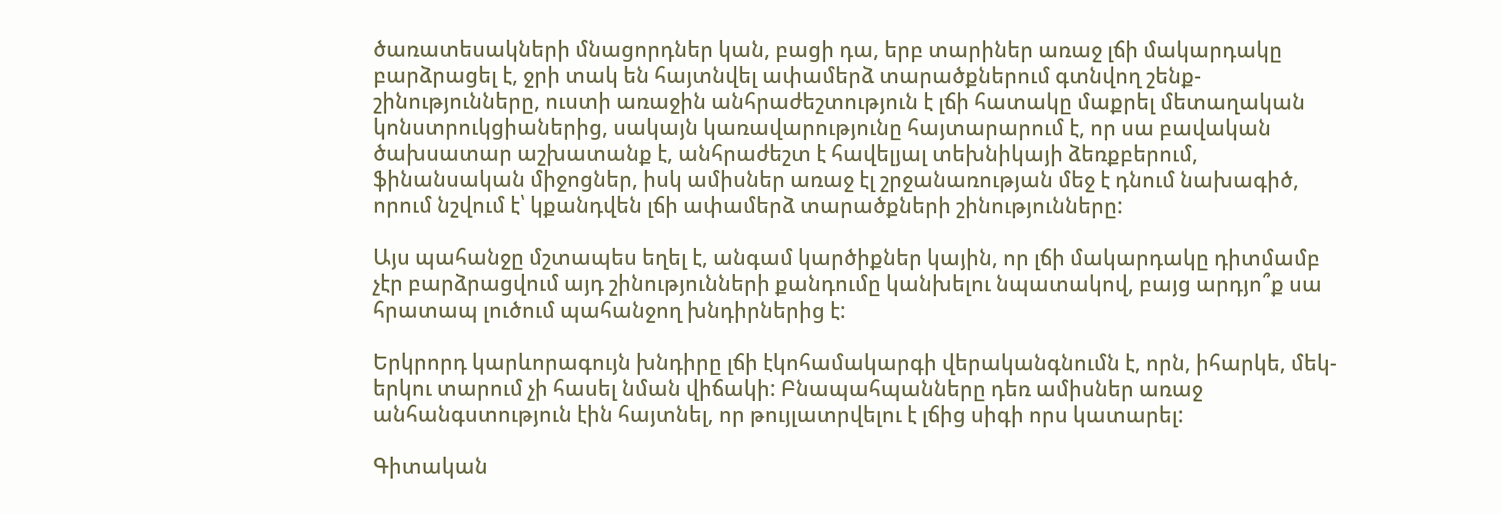ծառատեսակների մնացորդներ կան, բացի դա, երբ տարիներ առաջ լճի մակարդակը բարձրացել է, ջրի տակ են հայտնվել ափամերձ տարածքներում գտնվող շենք-շինությունները, ուստի առաջին անհրաժեշտություն է լճի հատակը մաքրել մետաղական կոնստրուկցիաներից, սակայն կառավարությունը հայտարարում է, որ սա բավական ծախսատար աշխատանք է, անհրաժեշտ է հավելյալ տեխնիկայի ձեռքբերում, ֆինանսական միջոցներ, իսկ ամիսներ առաջ էլ շրջանառության մեջ է դնում նախագիծ, որում նշվում է՝ կքանդվեն լճի ափամերձ տարածքների շինությունները:

Այս պահանջը մշտապես եղել է, անգամ կարծիքներ կային, որ լճի մակարդակը դիտմամբ չէր բարձրացվում այդ շինությունների քանդումը կանխելու նպատակով, բայց արդյո՞ք սա հրատապ լուծում պահանջող խնդիրներից է:

Երկրորդ կարևորագույն խնդիրը լճի էկոհամակարգի վերականգնումն է, որն, իհարկե, մեկ-երկու տարում չի հասել նման վիճակի: Բնապահպանները դեռ ամիսներ առաջ անհանգստություն էին հայտնել, որ թույլատրվելու է լճից սիգի որս կատարել:

Գիտական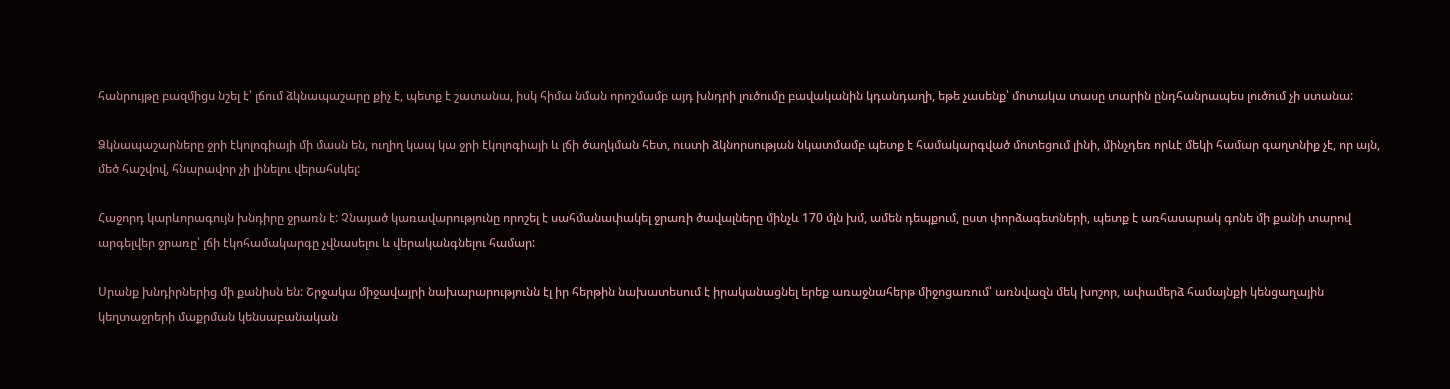հանրույթը բազմիցս նշել է՝ լճում ձկնապաշարը քիչ է, պետք է շատանա, իսկ հիմա նման որոշմամբ այդ խնդրի լուծումը բավականին կդանդաղի, եթե չասենք՝ մոտակա տասը տարին ընդհանրապես լուծում չի ստանա:

Ձկնապաշարները ջրի էկոլոգիայի մի մասն են, ուղիղ կապ կա ջրի էկոլոգիայի և լճի ծաղկման հետ, ուստի ձկնորսության նկատմամբ պետք է համակարգված մոտեցում լինի, մինչդեռ որևէ մեկի համար գաղտնիք չէ, որ այն, մեծ հաշվով, հնարավոր չի լինելու վերահսկել:

Հաջորդ կարևորագույն խնդիրը ջրառն է: Չնայած կառավարությունը որոշել է սահմանափակել ջրառի ծավալները մինչև 170 մլն խմ, ամեն դեպքում, ըստ փորձագետների, պետք է առհասարակ գոնե մի քանի տարով արգելվեր ջրառը՝ լճի էկոհամակարգը չվնասելու և վերականգնելու համար:

Սրանք խնդիրներից մի քանիսն են: Շրջակա միջավայրի նախարարությունն էլ իր հերթին նախատեսում է իրականացնել երեք առաջնահերթ միջոցառում՝ առնվազն մեկ խոշոր, ափամերձ համայնքի կենցաղային կեղտաջրերի մաքրման կենսաբանական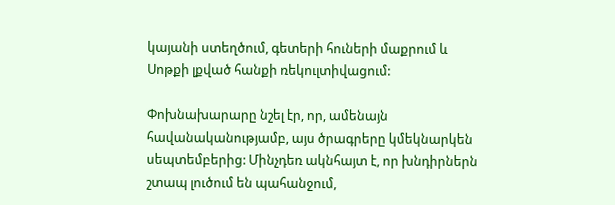կայանի ստեղծում, գետերի հուների մաքրում և Սոթքի լքված հանքի ռեկուլտիվացում:

Փոխնախարարը նշել էր, որ, ամենայն հավանականությամբ, այս ծրագրերը կմեկնարկեն սեպտեմբերից: Մինչդեռ ակնհայտ է, որ խնդիրներն շտապ լուծում են պահանջում,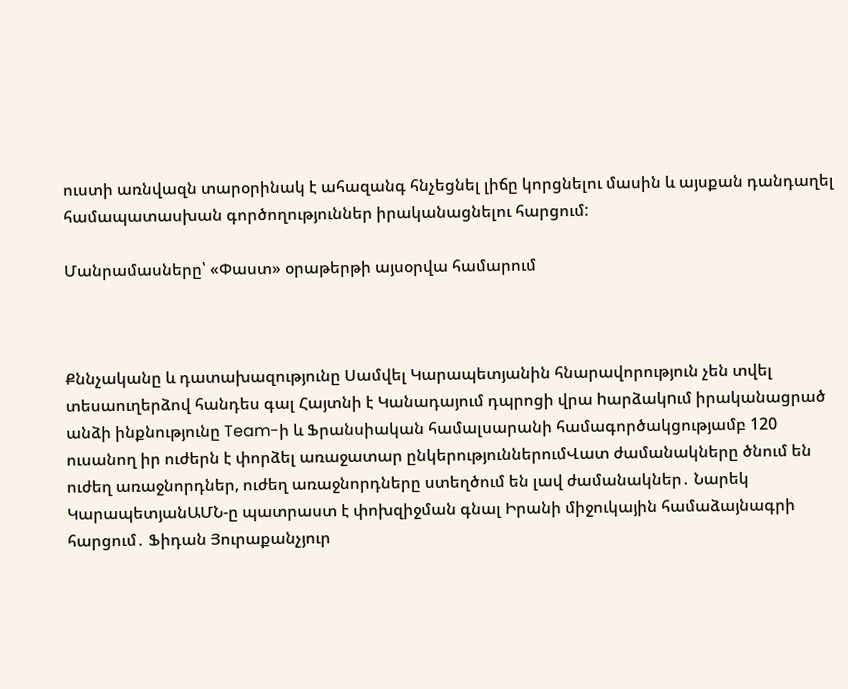ուստի առնվազն տարօրինակ է ահազանգ հնչեցնել լիճը կորցնելու մասին և այսքան դանդաղել համապատասխան գործողություններ իրականացնելու հարցում:

Մանրամասները՝ «Փաստ» օրաթերթի այսօրվա համարում



Քննչականը և դատախազությունը Սամվել Կարապետյանին հնարավորություն չեն տվել տեսաուղերձով հանդես գալ Հայտնի է Կանադայում դպրոցի վրա hարձակnւմ իրականացրած անձի ինքնությունը Team-ի և Ֆրանսիական համալսարանի համագործակցությամբ 120 ուսանող իր ուժերն է փորձել առաջատար ընկերություններումՎատ ժամանակները ծնում են ուժեղ առաջնորդներ, ուժեղ առաջնորդները ստեղծում են լավ ժամանակներ․ Նարեկ ԿարապետյանԱՄՆ-ը պատրաստ է փոխզիջման գնալ Իրանի միջուկային համաձայնագրի հարցում․ Ֆիդան Յուրաքանչյուր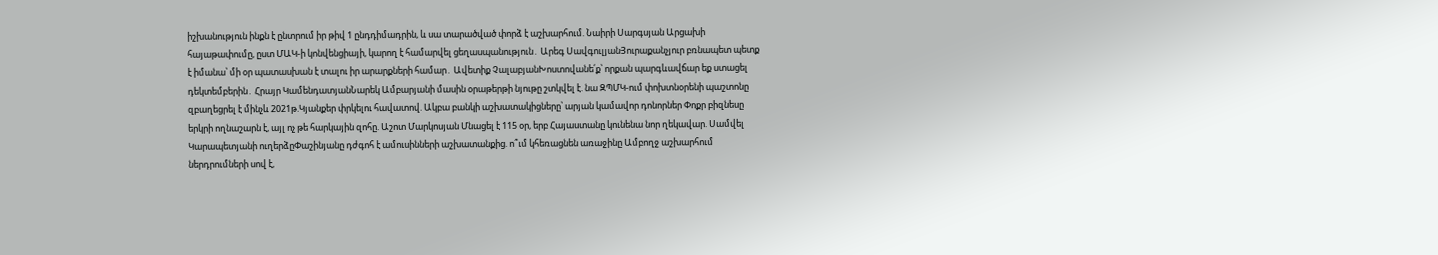իշխանություն ինքն է ընտրում իր թիվ 1 ընդդիմադրին, և սա տարածված փորձ է աշխարհում. Նաիրի Սարգսյան Արցախի հայաթափումը, ըստ ՄԱԿ-ի կոնվենցիայի, կարող է համարվել ցեղասպանություն․ Արեգ ՍավգուլյանՅուրաքանչյուր բռնապետ պետք է իմանա՝ մի օր պատասխան է տալու իր արարքների համար․ Ավետիք ՉալաբյանԽոստովանե՛ք՝ որքան պարգևավճար եք ստացել դեկտեմբերին․ Հրայր ԿամենդատյանՆարեկ Ամբարյանի մասին օրաթերթի նյութը շտկվել է. նա ԶՊՄԿ-ում փոխտնօրենի պաշտոնը զբաղեցրել է մինչև 2021թ.Կյանքեր փրկելու հավատով. Ակբա բանկի աշխատակիցները՝ արյան կամավոր դոնորներ Փոքր բիզնեսը երկրի ողնաշարն է, այլ ոչ թե հարկային զոհը. Աշոտ Մարկոսյան Մնացել է 115 օր, երբ Հայաստանը կունենա նոր ղեկավար. Սամվել Կարապետյանի ուղերձըՓաշինյանը դժգոհ է ամուսինների աշխատանքից. ո՞ւմ կհեռացնեն առաջինը Ամբողջ աշխարհում ներդրումների սով է,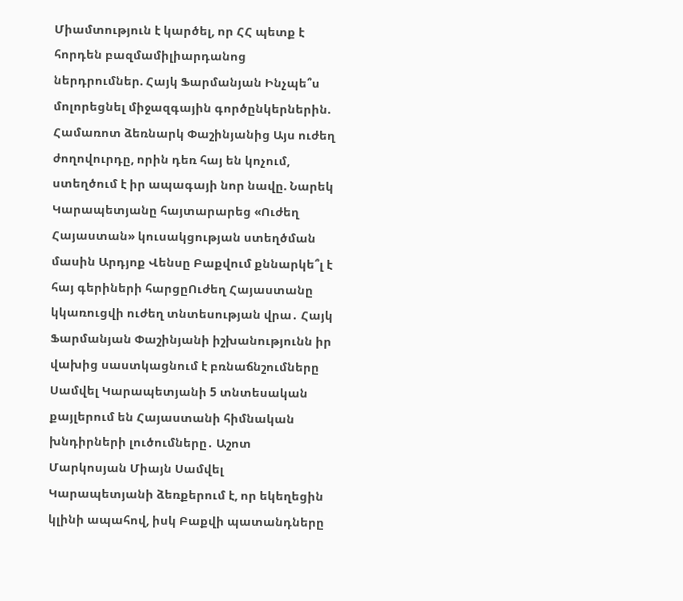Միամտություն է կարծել, որ ՀՀ պետք է հորդեն բազմամիլիարդանոց ներդրումներ. Հայկ Ֆարմանյան Ինչպե՞ս մոլորեցնել միջազգային գործընկերներին. Համառոտ ձեռնարկ Փաշինյանից Այս ուժեղ ժողովուրդը, որին դեռ հայ են կոչում, ստեղծում է իր ապագայի նոր նավը. Նարեկ Կարապետյանը հայտարարեց «Ուժեղ Հայաստան» կուսակցության ստեղծման մասին Արդյոք Վենսը Բաքվում քննարկե՞լ է հայ գերիների հարցըՈւժեղ Հայաստանը կկառուցվի ուժեղ տնտեսության վրա․ Հայկ Ֆարմանյան Փաշինյանի իշխանությունն իր վախից սաստկացնում է բռնաճնշումները Սամվել Կարապետյանի 5 տնտեսական քայլերում են Հայաստանի հիմնական խնդիրների լուծումները․ Աշոտ Մարկոսյան Միայն Սամվել Կարապետյանի ձեռքերում է, որ եկեղեցին կլինի ապահով, իսկ Բաքվի պատանդները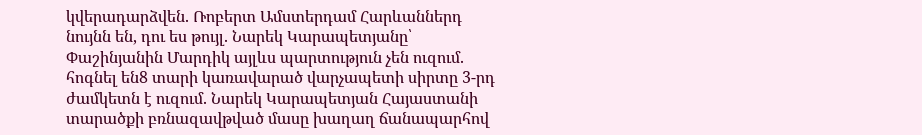կվերադարձվեն. Ռոբերտ Ամստերդամ Հարևաններդ նույնն են, դու ես թույլ. Նարեկ Կարապետյանը՝ Փաշինյանին Մարդիկ այլևս պարտություն չեն ուզում. հոգնել են8 տարի կառավարած վարչապետի սիրտը 3-րդ ժամկետն է ուզում. Նարեկ Կարապետյան Հայաստանի տարածքի բռնազավթված մասը խաղաղ ճանապարհով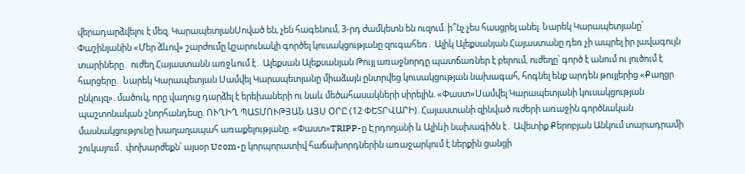վերադարձվելու է մեզ. ԿարապետյանՍոված են, չեն հագենում, 3-րդ ժամկետն են ուզում. ի՞նչ չես հասցրել անել. Նարեկ Կարապետյանը՝ Փաշինյանին «Մեր ձևով» շարժումը կշարունակի գործել կուսակցությանը զուգահեռ․ Ալիկ Ալեքսանյան Հայաստանը դեռ չի ապրել իր լավագույն տարիները․ ուժեղ Հայաստանն առջևում է․ Ալեքսան Ալեքսանյան Թույլ առաջնորդը պատճառներ է բերում, ուժեղը՝ գործ է անում ու լուծում է հարցերը․ Նարեկ Կարապետյան Սամվել Կարապետյանը միաձայն ընտրվեց կուսակցության նախագահ, հոգնել ենք արդեն թույլերից «Քաղցր ընկույզ». մածուկ, որը վաղուց դարձել է երեխաների ու նաև մեծահասակների սիրելին. «Փաստ»Սամվել Կարապետյանի կուսակցության պաշտոնական շնորհանդեսը. ՈՒՂԻՂ ՊԱՏՄՈՒԹՅԱՆ ԱՅՍ ՕՐԸ (12 ՓԵՏՐՎԱՐԻ). Հայաստանի զինված ուժերի առաջին գործնական մասնակցությունը խաղաղապահ առաքելությանը. «Փաստ»TRIPP-ը Էրդողանի և Ալիևի նախագիծն է․ Ավետիք Քերոբյան Անկում տարադրամի շուկայում․ փոխարժեքն՝ այսօր Ucom-ը կորպորատիվ հաճախորդներին առաջարկում է ներքին ցանցի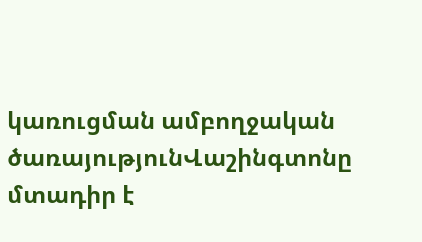կառուցման ամբողջական ծառայությունՎաշինգտոնը մտադիր է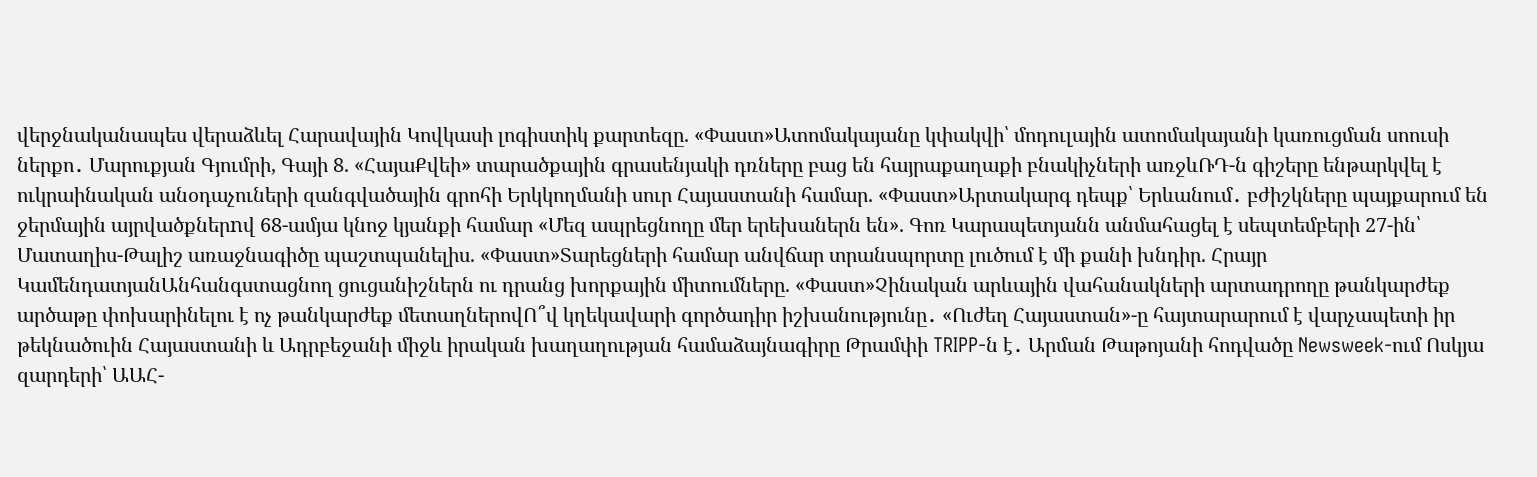վերջնականապես վերաձևել Հարավային Կովկասի լոգիստիկ քարտեզը. «Փաստ»Ատոմակայանը կփակվի՝ մոդուլային ատոմակայանի կառուցման սոուսի ներքո․ Մարուքյան Գյումրի, Գայի 8. «ՀայաՔվեի» տարածքային գրասենյակի դռները բաց են հայրաքաղաքի բնակիչների առջևՌԴ-ն գիշերը ենթարկվել է ուկրաինական անօդաչուների զանգվածային գրոհի Երկկողմանի սուր Հայաստանի համար. «Փաստ»Արտակարգ դեպք՝ Երևանում․ բժիշկները պայքարում են ջերմային այրվածքներnվ 68-ամյա կնոջ կյանքի համար «Մեզ ապրեցնողը մեր երեխաներն են». Գոռ Կարապետյանն անմահացել է սեպտեմբերի 27-ին՝ Մատաղիս-Թալիշ առաջնագիծը պաշտպանելիս. «Փաստ»Տարեցների համար անվճար տրանսպորտը լուծում է մի քանի խնդիր. Հրայր ԿամենդատյանԱնհանգստացնող ցուցանիշներն ու դրանց խորքային միտումները. «Փաստ»Չինական արևային վահանակների արտադրողը թանկարժեք արծաթը փոխարինելու է ոչ թանկարժեք մետաղներովՈ՞վ կղեկավարի գործադիր իշխանությունը․ «Ուժեղ Հայաստան»-ը հայտարարում է վարչապետի իր թեկնածուին Հայաստանի և Ադրբեջանի միջև իրական խաղաղության համաձայնագիրը Թրամփի TRIPP-ն է․ Արման Թաթոյանի հոդվածը Newsweek-ում Ոսկյա զարդերի՝ ԱԱՀ-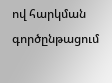ով հարկման գործընթացում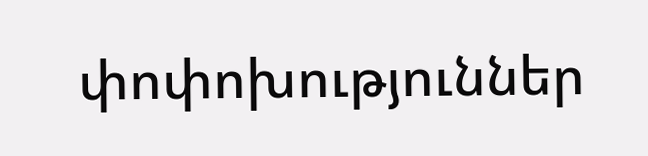փոփոխություններ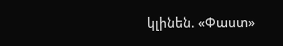կլինեն. «Փաստ»